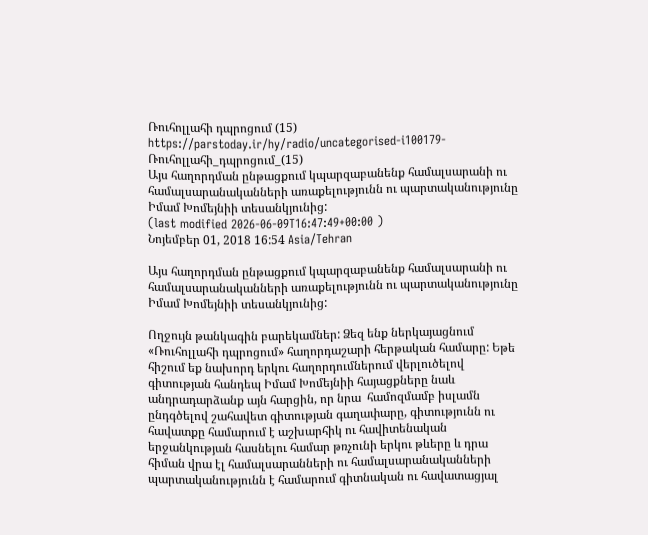Ռուհոլլահի դպրոցում (15)
https://parstoday.ir/hy/radio/uncategorised-i100179-Ռուհոլլահի_դպրոցում_(15)
Այս հաղորդման ընթացքում կպարզաբանենք համալսարանի ու համալսարանականների առաքելությունն ու պարտականությունը Իմամ Խոմեյնիի տեսանկյունից:
(last modified 2026-06-09T16:47:49+00:00 )
Նոյեմբեր 01, 2018 16:54 Asia/Tehran

Այս հաղորդման ընթացքում կպարզաբանենք համալսարանի ու համալսարանականների առաքելությունն ու պարտականությունը Իմամ Խոմեյնիի տեսանկյունից:

Ողջույն թանկագին բարեկամներ: Ձեզ ենք ներկայացնում «Ռուհոլլահի դպրոցում» հաղորդաշարի հերթական համարը: Եթե հիշում եք նախորդ երկու հաղորդումներում վերլուծելով գիտության հանդեպ Իմամ Խոմեյնիի հայացքները նաև անդրադարձանք այն հարցին, որ նրա  համոզմամբ իսլամն ընդգծելով շահավետ գիտության գաղափարը, գիտությունն ու հավատքը համարում է աշխարհիկ ու հավիտենական երջանկության հասնելու համար թռչունի երկու թևերը և դրա հիման վրա էլ համալսարանների ու համալսարանականների պարտականությունն է համարում գիտնական ու հավատացյալ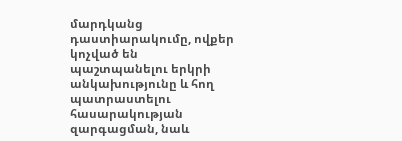մարդկանց դաստիարակումը, ովքեր կոչված են պաշտպանելու երկրի անկախությունը և հող պատրաստելու հասարակության զարգացման, նաև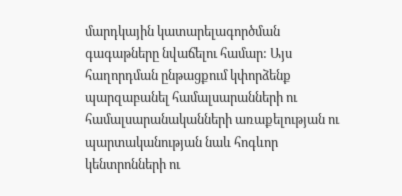մարդկային կատարելագործման գագաթները նվաճելու համար: Այս հաղորդման ընթացքում կփորձենք պարզաբանել համալսարանների ու համալսարանականների առաքելության ու պարտականության նաև հոգևոր կենտրոնների ու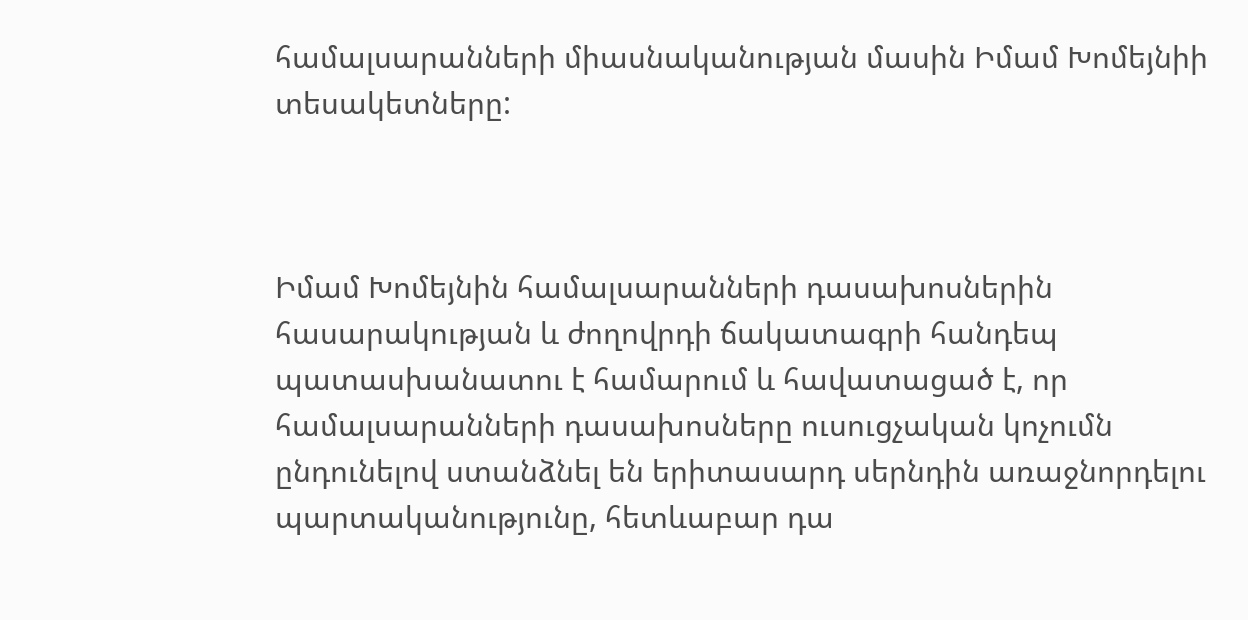համալսարանների միասնականության մասին Իմամ Խոմեյնիի տեսակետները:



Իմամ Խոմեյնին համալսարանների դասախոսներին հասարակության և ժողովրդի ճակատագրի հանդեպ պատասխանատու է համարում և հավատացած է, որ համալսարանների դասախոսները ուսուցչական կոչումն ընդունելով ստանձնել են երիտասարդ սերնդին առաջնորդելու պարտականությունը, հետևաբար դա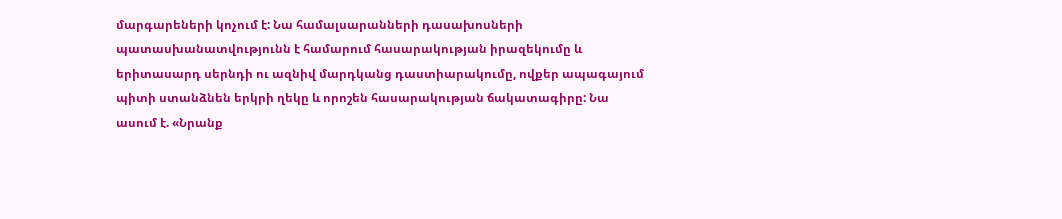մարգարեների կոչում է: Նա համալսարանների դասախոսների պատասխանատվությունն է համարում հասարակության իրազեկումը և երիտասարդ սերնդի ու ազնիվ մարդկանց դաստիարակումը, ովքեր ապագայում պիտի ստանձնեն երկրի ղեկը և որոշեն հասարակության ճակատագիրը: Նա ասում է. «Նրանք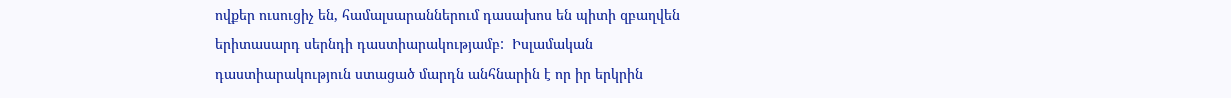ովքեր ուսուցիչ են, համալսարաններում դասախոս են պիտի զբաղվեն երիտասարդ սերնդի դաստիարակությամբ:  Իսլամական դաստիարակություն ստացած մարդն անհնարին է որ իր երկրին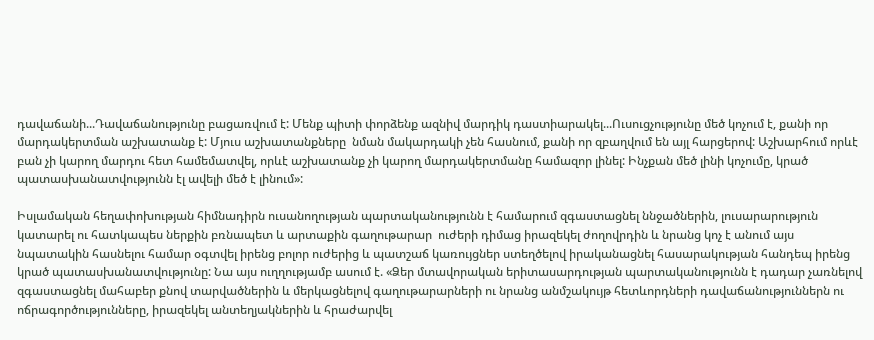դավաճանի...Դավաճանությունը բացառվում է: Մենք պիտի փորձենք ազնիվ մարդիկ դաստիարակել...Ուսուցչությունը մեծ կոչում է, քանի որ մարդակերտման աշխատանք է: Մյուս աշխատանքները  նման մակարդակի չեն հասնում, քանի որ զբաղվում են այլ հարցերով: Աշխարհում որևէ բան չի կարող մարդու հետ համեմատվել, որևէ աշխատանք չի կարող մարդակերտմանը համազոր լինել: Ինչքան մեծ լինի կոչումը, կրած պատասխանատվությունն էլ ավելի մեծ է լինում»:

Իսլամական հեղափոխության հիմնադիրն ուսանողության պարտականությունն է համարում զգաստացնել ննջածներին, լուսարարություն կատարել ու հատկապես ներքին բռնապետ և արտաքին գաղութարար  ուժերի դիմաց իրազեկել ժողովրդին և նրանց կոչ է անում այս նպատակին հասնելու համար օգտվել իրենց բոլոր ուժերից և պատշաճ կառույցներ ստեղծելով իրականացնել հասարակության հանդեպ իրենց կրած պատասխանատվությունը: Նա այս ուղղությամբ ասում է. «Ձեր մտավորական երիտասարդության պարտականությունն է դադար չառնելով զգաստացնել մահաբեր քնով տարվածներին և մերկացնելով գաղութարարների ու նրանց անմշակույթ հետևորդների դավաճանություններն ու ոճրագործությունները, իրազեկել անտեղյակներին և հրաժարվել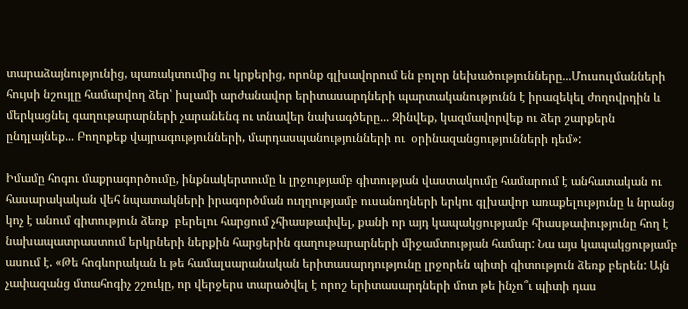տարաձայնությունից, պառակտումից ու կրքերից, որոնք գլխավորում են բոլոր նեխածությունները...Մուսուլմանների հույսի նշույլը համարվող ձեր՝ իսլամի արժանավոր երիտասարդների պարտականությունն է իրազեկել ժողովրդին և մերկացնել գաղութարարների չարանենգ ու տնավեր նախագծերը... Զինվեք, կազմավորվեք ու ձեր շարքերն ընդլայնեք... Բողոքեք վայրագությունների, մարդասպանությունների ու  օրինազանցությունների դեմ»:

Իմամը հոգու մաքրագործումը, ինքնակերտումը և լրջությամբ գիտության վաստակումը համարում է անհատական ու հասարակական վեհ նպատակների իրագործման ուղղությամբ ուսանողների երկու գլխավոր առաքելությունը և նրանց կոչ է անում գիտություն ձեռք  բերելու հարցում չհիասթափվել, քանի որ այդ կապակցությամբ հիասթափությունը հող է նախապատրաստում երկրների ներքին հարցերին գաղութարարների միջամտության համար: Նա այս կապակցությամբ ասում է. «Թե հոգևորական և թե համալսարանական երիտասարդությունը լրջորեն պիտի գիտություն ձեռք բերեն: Այն չափազանց մտահոգիչ շշուկը, որ վերջերս տարածվել է որոշ երիտասարդների մոտ թե ինչո՞ւ պիտի դաս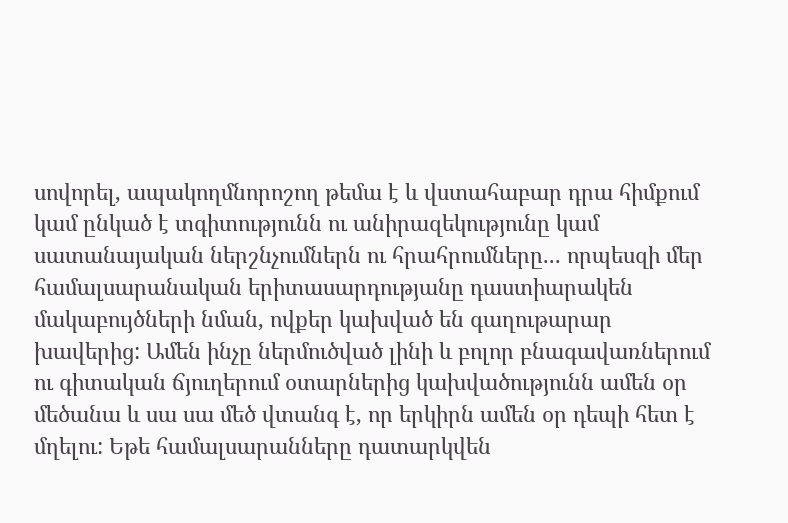սովորել, ապակողմնորոշող թեմա է և վստահաբար դրա հիմքում կամ ընկած է տգիտությունն ու անիրազեկությունը կամ սատանայական ներշնչումներն ու հրահրումները... որպեսզի մեր համալսարանական երիտասարդությանը դաստիարակեն մակաբույծների նման, ովքեր կախված են գաղութարար խավերից: Ամեն ինչը ներմուծված լինի և բոլոր բնագավառներում ու գիտական ճյուղերում օտարներից կախվածությունն ամեն օր մեծանա և սա սա մեծ վտանգ է, որ երկիրն ամեն օր դեպի հետ է մղելու: Եթե համալսարանները դատարկվեն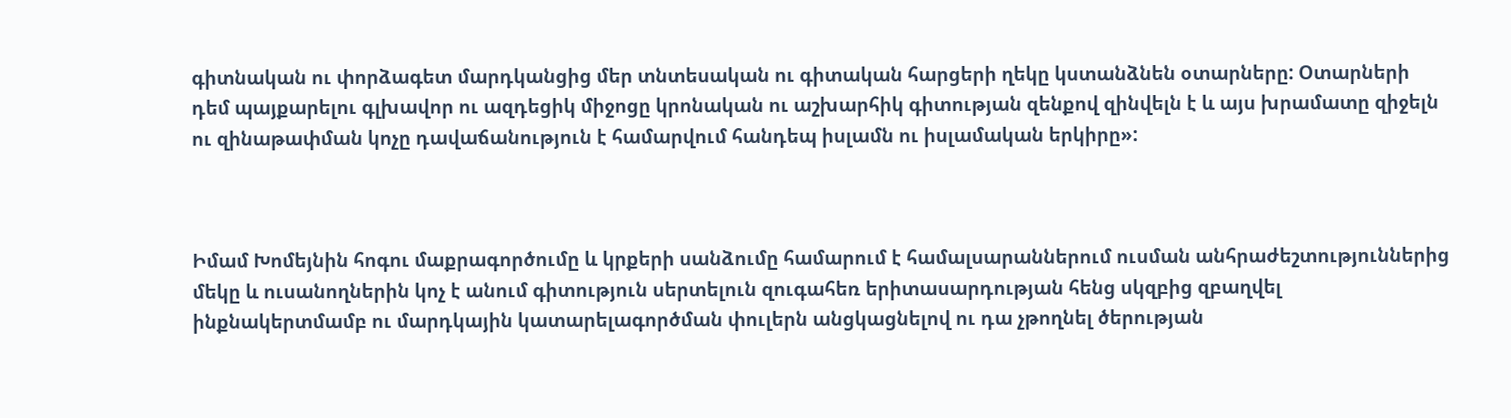գիտնական ու փորձագետ մարդկանցից մեր տնտեսական ու գիտական հարցերի ղեկը կստանձնեն օտարները: Օտարների դեմ պայքարելու գլխավոր ու ազդեցիկ միջոցը կրոնական ու աշխարհիկ գիտության զենքով զինվելն է և այս խրամատը զիջելն ու զինաթափման կոչը դավաճանություն է համարվում հանդեպ իսլամն ու իսլամական երկիրը»:



Իմամ Խոմեյնին հոգու մաքրագործումը և կրքերի սանձումը համարում է համալսարաններում ուսման անհրաժեշտություններից մեկը և ուսանողներին կոչ է անում գիտություն սերտելուն զուգահեռ երիտասարդության հենց սկզբից զբաղվել ինքնակերտմամբ ու մարդկային կատարելագործման փուլերն անցկացնելով ու դա չթողնել ծերության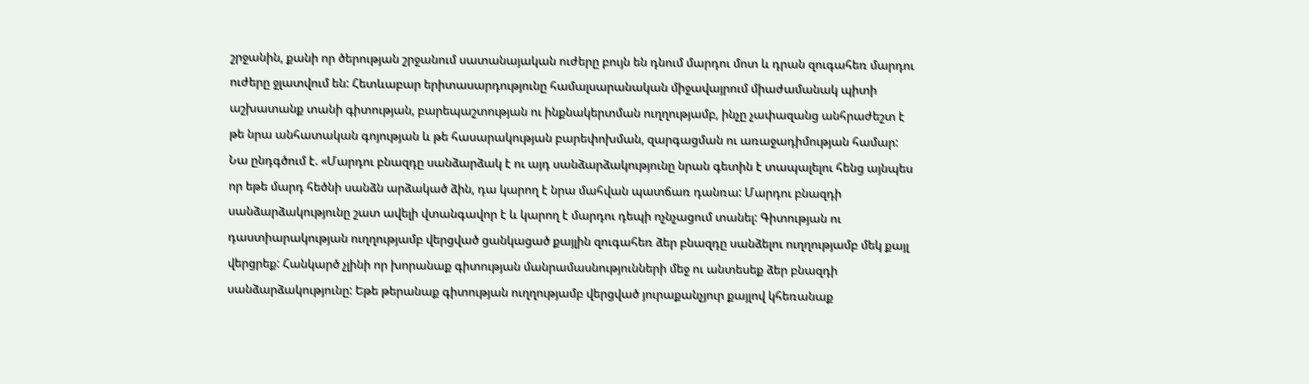շրջանին, քանի որ ծերության շրջանում սատանայական ուժերը բույն են դնում մարդու մոտ և դրան զուգահեռ մարդու ուժերը ջլատվում են: Հետևաբար երիտասարդությունը համալսարանական միջավայրում միաժամանակ պիտի աշխատանք տանի գիտության, բարեպաշտության ու ինքնակերտման ուղղությամբ, ինչը չափազանց անհրաժեշտ է թե նրա անհատական գոյության և թե հասարակության բարեփոխման, զարգացման ու առաջադիմության համար: Նա ընդգծում է. «Մարդու բնազդը սանձարձակ է ու այդ սանձարձակությունը նրան գետին է տապալելու հենց այնպես որ եթե մարդ հեծնի սանձն արձակած ձին, դա կարող է նրա մահվան պատճառ դանռա: Մարդու բնազդի սանձարձակությունը շատ ավելի վտանգավոր է և կարող է մարդու դեպի ոչնչացում տանել: Գիտության ու դաստիարակության ուղղությամբ վերցված ցանկացած քայլին զուգահեռ ձեր բնազդը սանձելու ուղղությամբ մեկ քայլ վերցրեք: Հանկարծ չլինի որ խորանաք գիտության մանրամասնությունների մեջ ու անտեսեք ձեր բնազդի սանձարձակությունը: Եթե թերանաք գիտության ուղղությամբ վերցված յուրաքանչյուր քայլով կհեռանաք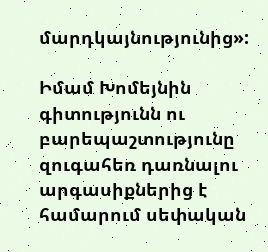մարդկայնությունից»:

Իմամ Խոմեյնին գիտությունն ու բարեպաշտությունը զուգահեռ դառնալու արգասիքներից է համարում սեփական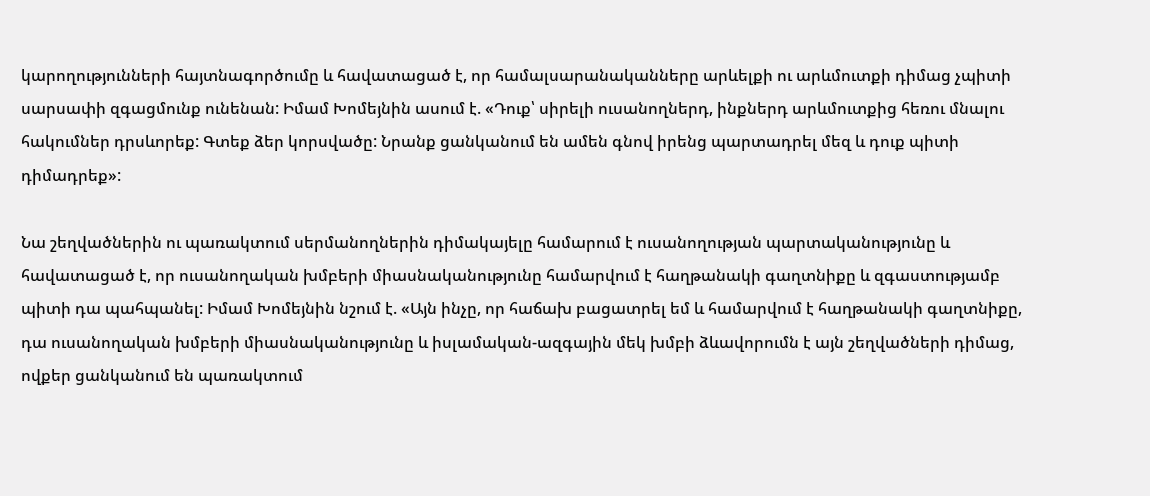կարողությունների հայտնագործումը և հավատացած է, որ համալսարանականները արևելքի ու արևմուտքի դիմաց չպիտի սարսափի զգացմունք ունենան: Իմամ Խոմեյնին ասում է. «Դուք՝ սիրելի ուսանողներդ, ինքներդ արևմուտքից հեռու մնալու հակումներ դրսևորեք: Գտեք ձեր կորսվածը: Նրանք ցանկանում են ամեն գնով իրենց պարտադրել մեզ և դուք պիտի դիմադրեք»:

Նա շեղվածներին ու պառակտում սերմանողներին դիմակայելը համարում է ուսանողության պարտականությունը և հավատացած է, որ ուսանողական խմբերի միասնականությունը համարվում է հաղթանակի գաղտնիքը և զգաստությամբ պիտի դա պահպանել: Իմամ Խոմեյնին նշում է. «Այն ինչը, որ հաճախ բացատրել եմ և համարվում է հաղթանակի գաղտնիքը, դա ուսանողական խմբերի միասնականությունը և իսլամական-ազգային մեկ խմբի ձևավորումն է այն շեղվածների դիմաց, ովքեր ցանկանում են պառակտում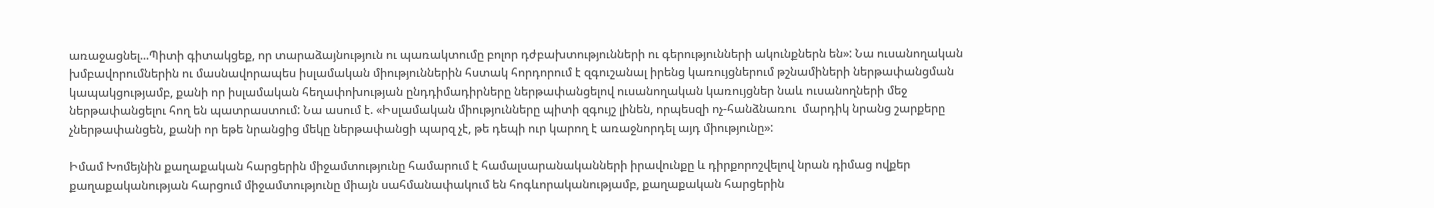առաջացնել...Պիտի գիտակցեք, որ տարաձայնություն ու պառակտումը բոլոր դժբախտությունների ու գերությունների ակունքներն են»: Նա ուսանողական խմբավորումներին ու մասնավորապես իսլամական միություններին հստակ հորդորում է զգուշանալ իրենց կառույցներում թշնամիների ներթափանցման կապակցությամբ, քանի որ իսլամական հեղափոխության ընդդիմադիրները ներթափանցելով ուսանողական կառույցներ նաև ուսանողների մեջ ներթափանցելու հող են պատրաստում: Նա ասում է. «Իսլամական միությունները պիտի զգույշ լինեն, որպեսզի ոչ-հանձնառու  մարդիկ նրանց շարքերը չներթափանցեն, քանի որ եթե նրանցից մեկը ներթափանցի պարզ չէ, թե դեպի ուր կարող է առաջնորդել այդ միությունը»:

Իմամ Խոմեյնին քաղաքական հարցերին միջամտությունը համարում է համալսարանականների իրավունքը և դիրքորոշվելով նրան դիմաց ովքեր քաղաքականության հարցում միջամտությունը միայն սահմանափակում են հոգևորականությամբ, քաղաքական հարցերին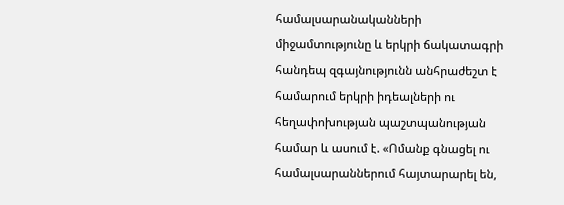համալսարանականների միջամտությունը և երկրի ճակատագրի հանդեպ զգայնությունն անհրաժեշտ է համարում երկրի իդեալների ու հեղափոխության պաշտպանության համար և ասում է. «Ոմանք գնացել ու համալսարաններում հայտարարել են,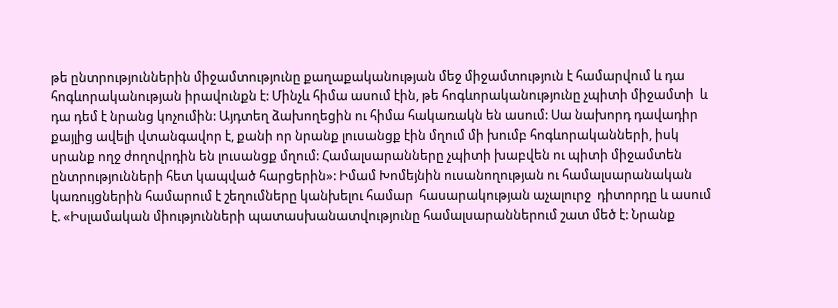թե ընտրություններին միջամտությունը քաղաքականության մեջ միջամտություն է համարվում և դա հոգևորականության իրավունքն է: Մինչև հիմա ասում էին, թե հոգևորականությունը չպիտի միջամտի  և դա դեմ է նրանց կոչումին: Այդտեղ ձախողեցին ու հիմա հակառակն են ասում: Սա նախորդ դավադիր քայլից ավելի վտանգավոր է, քանի որ նրանք լուսանցք էին մղում մի խումբ հոգևորականների, իսկ սրանք ողջ ժողովրդին են լուսանցք մղում: Համալսարանները չպիտի խաբվեն ու պիտի միջամտեն ընտրությունների հետ կապված հարցերին»: Իմամ Խոմեյնին ուսանողության ու համալսարանական կառույցներին համարում է շեղումները կանխելու համար  հասարակության աչալուրջ  դիտորդը և ասում է. «Իսլամական միությունների պատասխանատվությունը համալսարաններում շատ մեծ է: Նրանք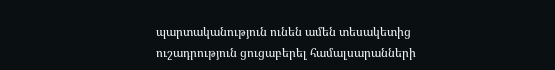պարտականություն ունեն ամեն տեսակետից ուշադրություն ցուցաբերել համալսարանների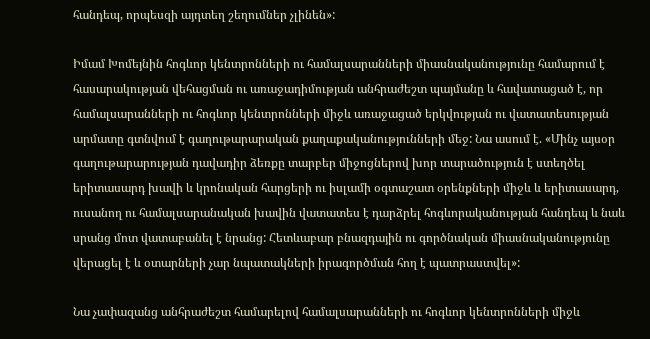հանդեպ, որպեսզի այդտեղ շեղումներ չլինեն»:

Իմամ Խոմեյնին հոգևոր կենտրոնների ու համալսարանների միասնականությունը համարում է հասարակության վեհացման ու առաջադիմության անհրաժեշտ պայմանը և հավատացած է, որ համալսարանների ու հոգևոր կենտրոնների միջև առաջացած երկվության ու վատատեսության արմատը գտնվում է գաղութարարական քաղաքականությունների մեջ: Նա ասում է. «Մինչ այսօր գաղութարարության դավադիր ձեռքը տարբեր միջոցներով խոր տարածություն է ստեղծել երիտասարդ խավի և կրոնական հարցերի ու իսլամի օգտաշատ օրենքների միջև և երիտասարդ, ուսանող ու համալսարանական խավին վատատես է դարձրել հոգևորականության հանդեպ և նաև սրանց մոտ վատաբանել է նրանց: Հետևաբար բնազդային ու գործնական միասնականությունը վերացել է և օտարների չար նպատակների իրագործման հող է պատրաստվել»:

Նա չափազանց անհրաժեշտ համարելով համալսարանների ու հոգևոր կենտրոնների միջև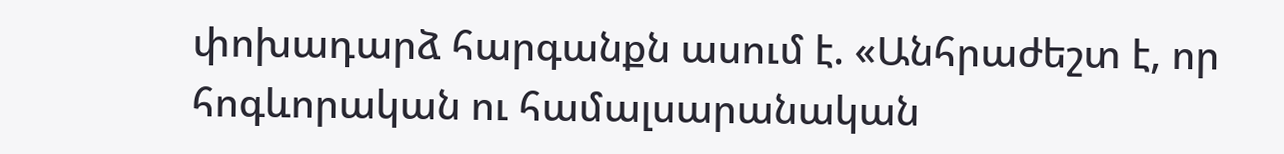փոխադարձ հարգանքն ասում է. «Անհրաժեշտ է, որ հոգևորական ու համալսարանական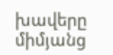խավերը միմյանց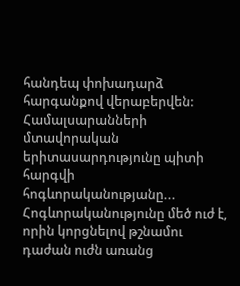հանդեպ փոխադարձ հարգանքով վերաբերվեն: Համալսարանների մտավորական երիտասարդությունը պիտի հարգվի հոգևորականությանը... Հոգևորականությունը մեծ ուժ է, որին կորցնելով թշնամու դաժան ուժն առանց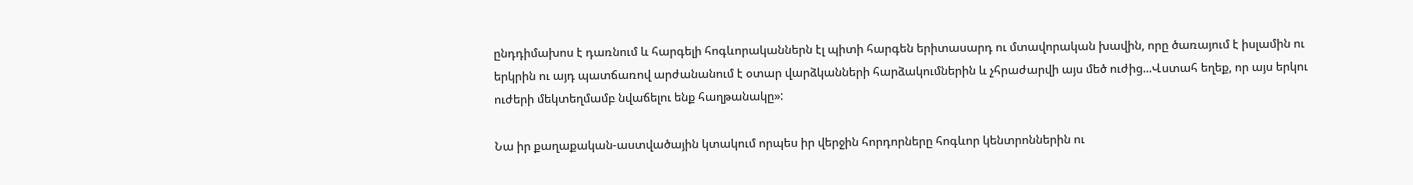ընդդիմախոս է դառնում և հարգելի հոգևորականներն էլ պիտի հարգեն երիտասարդ ու մտավորական խավին, որը ծառայում է իսլամին ու երկրին ու այդ պատճառով արժանանում է օտար վարձկանների հարձակումներին և չհրաժարվի այս մեծ ուժից...Վստահ եղեք, որ այս երկու ուժերի մեկտեղմամբ նվաճելու ենք հաղթանակը»:

Նա իր քաղաքական-աստվածային կտակում որպես իր վերջին հորդորները հոգևոր կենտրոններին ու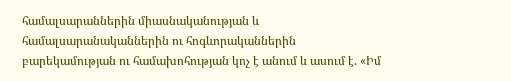համալսարաններին միասնականության և համալսարանականներին ու հոգևորականներին բարեկամության ու համախոհության կոչ է անում և ասում է. «Իմ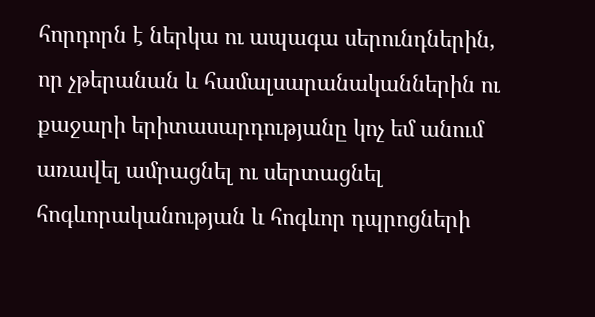հորդորն է ներկա ու ապագա սերունդներին, որ չթերանան և համալսարանականներին ու քաջարի երիտասարդությանը կոչ եմ անում առավել ամրացնել ու սերտացնել հոգևորականության և հոգևոր դպրոցների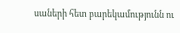սաների հետ բարեկամությունն ու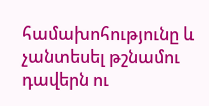համախոհությունը և չանտեսել թշնամու դավերն ու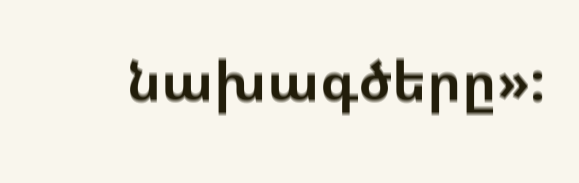նախագծերը»: